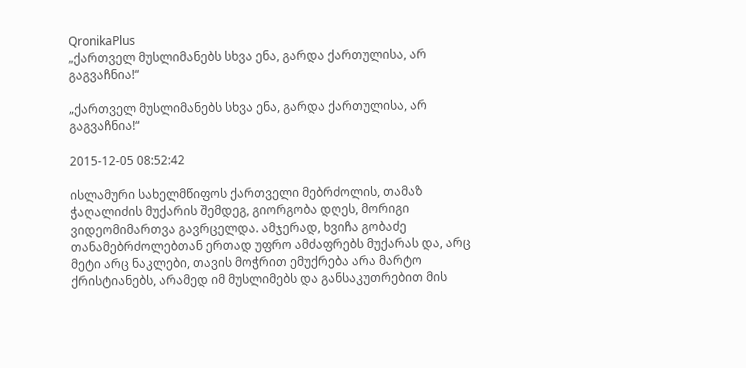QronikaPlus
„ქართველ მუსლიმანებს სხვა ენა, გარდა ქართულისა, არ გაგვაჩნია!“

„ქართველ მუსლიმანებს სხვა ენა, გარდა ქართულისა, არ გაგვაჩნია!“

2015-12-05 08:52:42

ისლამური სახელმწიფოს ქართველი მებრძოლის, თამაზ ჭაღალიძის მუქარის შემდეგ, გიორგობა დღეს, მორიგი ვიდეომიმართვა გავრცელდა. ამჯერად, ხვიჩა გობაძე თანამებრძოლებთან ერთად უფრო ამძაფრებს მუქარას და, არც მეტი არც ნაკლები, თავის მოჭრით ემუქრება არა მარტო ქრისტიანებს, არამედ იმ მუსლიმებს და განსაკუთრებით მის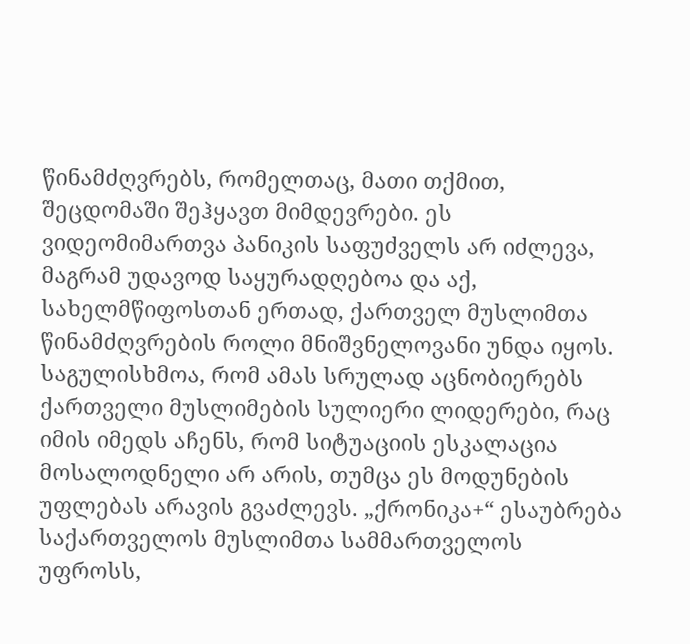წინამძღვრებს, რომელთაც, მათი თქმით, შეცდომაში შეჰყავთ მიმდევრები. ეს ვიდეომიმართვა პანიკის საფუძველს არ იძლევა, მაგრამ უდავოდ საყურადღებოა და აქ, სახელმწიფოსთან ერთად, ქართველ მუსლიმთა წინამძღვრების როლი მნიშვნელოვანი უნდა იყოს. საგულისხმოა, რომ ამას სრულად აცნობიერებს ქართველი მუსლიმების სულიერი ლიდერები, რაც იმის იმედს აჩენს, რომ სიტუაციის ესკალაცია მოსალოდნელი არ არის, თუმცა ეს მოდუნების უფლებას არავის გვაძლევს. „ქრონიკა+“ ესაუბრება საქართველოს მუსლიმთა სამმართველოს უფროსს,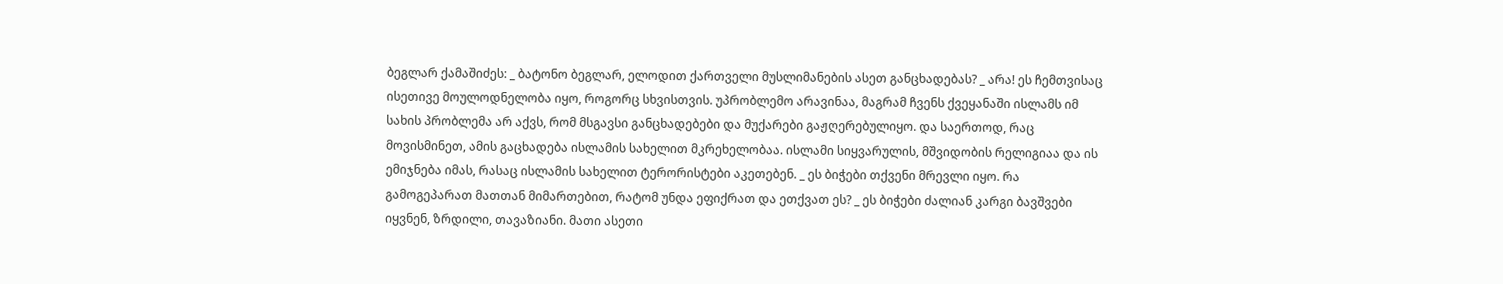ბეგლარ ქამაშიძეს: _ ბატონო ბეგლარ, ელოდით ქართველი მუსლიმანების ასეთ განცხადებას? _ არა! ეს ჩემთვისაც ისეთივე მოულოდნელობა იყო, როგორც სხვისთვის. უპრობლემო არავინაა, მაგრამ ჩვენს ქვეყანაში ისლამს იმ სახის პრობლემა არ აქვს, რომ მსგავსი განცხადებები და მუქარები გაჟღერებულიყო. და საერთოდ, რაც მოვისმინეთ, ამის გაცხადება ისლამის სახელით მკრეხელობაა. ისლამი სიყვარულის, მშვიდობის რელიგიაა და ის ემიჯნება იმას, რასაც ისლამის სახელით ტერორისტები აკეთებენ. _ ეს ბიჭები თქვენი მრევლი იყო. რა გამოგეპარათ მათთან მიმართებით, რატომ უნდა ეფიქრათ და ეთქვათ ეს? _ ეს ბიჭები ძალიან კარგი ბავშვები იყვნენ, ზრდილი, თავაზიანი. მათი ასეთი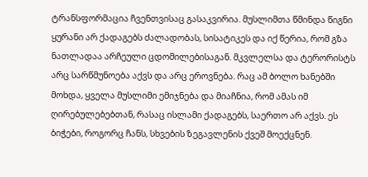ტრანსფორმაცია ჩვენთვისაც გასაკვირია. მუსლიმთა წმინდა წიგნი ყურანი არ ქადაგებს ძალადობას, სისატიკეს და იქ წერია, რომ გზა ნათლადაა არჩეული ცდომილებისაგან. მკვლელსა და ტერორისტს არც სარწმუნოება აქვს და არც ეროვნება. რაც ამ ბოლო ხანებში მოხდა, ყველა მუსლიმი ემიჯნება და მიაჩნია, რომ ამას იმ ღირებულებებთან, რასაც ისლამი ქადაგებს, საერთო არ აქვს. ეს ბიჭები, როგორც ჩანს, სხვების ზეგავლენის ქვეშ მოექცნენ.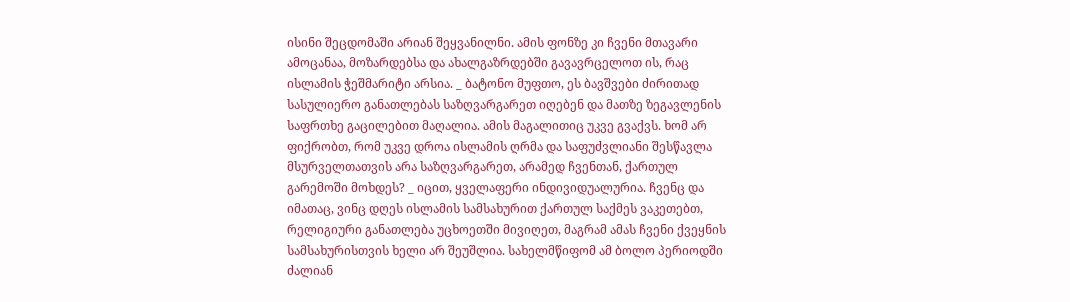ისინი შეცდომაში არიან შეყვანილნი. ამის ფონზე კი ჩვენი მთავარი ამოცანაა, მოზარდებსა და ახალგაზრდებში გავავრცელოთ ის, რაც ისლამის ჭეშმარიტი არსია. _ ბატონო მუფთო, ეს ბავშვები ძირითად სასულიერო განათლებას საზღვარგარეთ იღებენ და მათზე ზეგავლენის საფრთხე გაცილებით მაღალია. ამის მაგალითიც უკვე გვაქვს. ხომ არ ფიქრობთ, რომ უკვე დროა ისლამის ღრმა და საფუძვლიანი შესწავლა მსურველთათვის არა საზღვარგარეთ, არამედ ჩვენთან, ქართულ გარემოში მოხდეს? _ იცით, ყველაფერი ინდივიდუალურია. ჩვენც და იმათაც, ვინც დღეს ისლამის სამსახურით ქართულ საქმეს ვაკეთებთ, რელიგიური განათლება უცხოეთში მივიღეთ, მაგრამ ამას ჩვენი ქვეყნის სამსახურისთვის ხელი არ შეუშლია. სახელმწიფომ ამ ბოლო პერიოდში ძალიან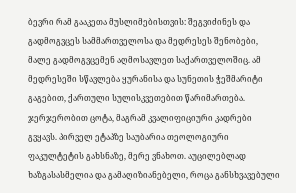ბევრი რამ გააკეთა მუსლიმებისთვის: შეგვიძინეს და გადმოგვცეს სამმართველოსა და მედრესეს შენობები, მალე გადმოგვცემენ აღმოსავლეთ საქართველოშიც. ამ მედრესეში სწავლება ყურანისა და სუნეთის ჭეშმარიტი გაგებით, ქართული სულისკვეთებით წარიმართება. ჯერჯერობით ცოტა, მაგრამ კვალიფიციური კადრები გვყავს. პირველ ეტაპზე საუბარია თეოლოგიური ფაკულტეტის გახსნაზე, მერე ვნახოთ. აუცილებლად ხაზგასასმელია და გამაღიზიანებელი, როცა განსხვავებული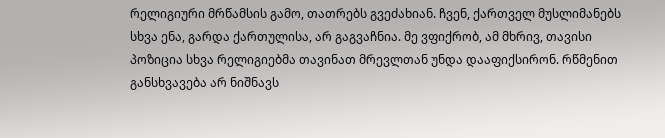რელიგიური მრწამსის გამო, თათრებს გვეძახიან. ჩვენ, ქართველ მუსლიმანებს სხვა ენა, გარდა ქართულისა, არ გაგვაჩნია. მე ვფიქრობ, ამ მხრივ, თავისი პოზიცია სხვა რელიგიებმა თავინათ მრევლთან უნდა დააფიქსირონ. რწმენით განსხვავება არ ნიშნავს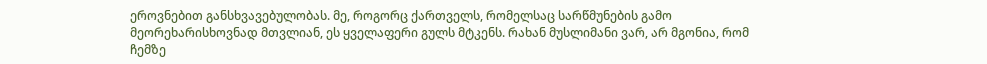ეროვნებით განსხვავებულობას. მე, როგორც ქართველს, რომელსაც სარწმუნების გამო მეორეხარისხოვნად მთვლიან, ეს ყველაფერი გულს მტკენს. რახან მუსლიმანი ვარ, არ მგონია, რომ ჩემზე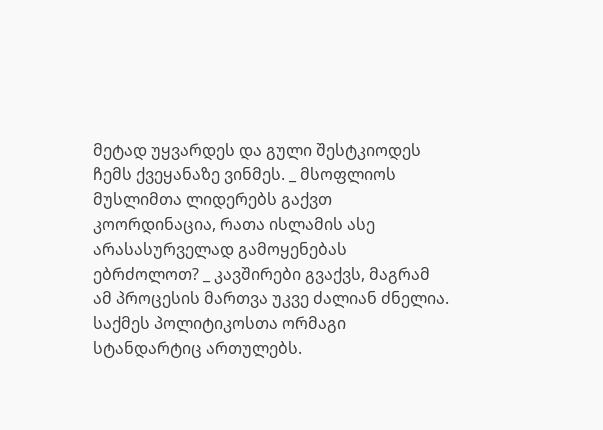მეტად უყვარდეს და გული შესტკიოდეს ჩემს ქვეყანაზე ვინმეს. _ მსოფლიოს მუსლიმთა ლიდერებს გაქვთ კოორდინაცია, რათა ისლამის ასე არასასურველად გამოყენებას ებრძოლოთ? _ კავშირები გვაქვს, მაგრამ ამ პროცესის მართვა უკვე ძალიან ძნელია. საქმეს პოლიტიკოსთა ორმაგი სტანდარტიც ართულებს.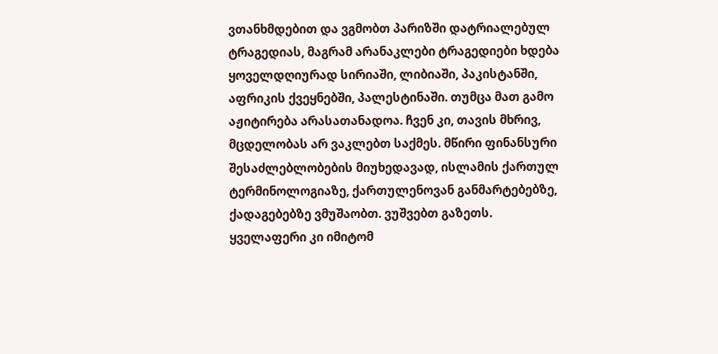ვთანხმდებით და ვგმობთ პარიზში დატრიალებულ ტრაგედიას, მაგრამ არანაკლები ტრაგედიები ხდება ყოველდღიურად სირიაში, ლიბიაში, პაკისტანში, აფრიკის ქვეყნებში, პალესტინაში. თუმცა მათ გამო აჟიტირება არასათანადოა. ჩვენ კი, თავის მხრივ, მცდელობას არ ვაკლებთ საქმეს. მწირი ფინანსური შესაძლებლობების მიუხედავად, ისლამის ქართულ ტერმინოლოგიაზე, ქართულენოვან განმარტებებზე, ქადაგებებზე ვმუშაობთ. ვუშვებთ გაზეთს. ყველაფერი კი იმიტომ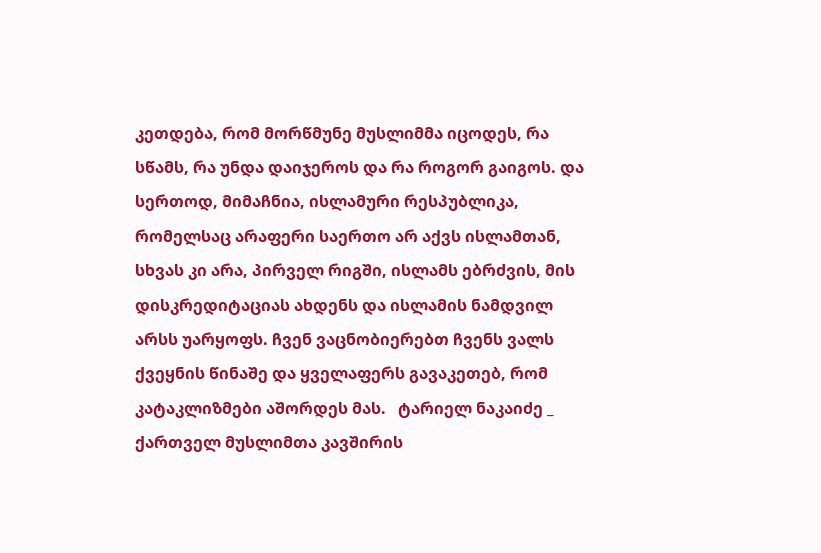კეთდება, რომ მორწმუნე მუსლიმმა იცოდეს, რა სწამს, რა უნდა დაიჯეროს და რა როგორ გაიგოს. და სერთოდ, მიმაჩნია, ისლამური რესპუბლიკა, რომელსაც არაფერი საერთო არ აქვს ისლამთან, სხვას კი არა, პირველ რიგში, ისლამს ებრძვის, მის დისკრედიტაციას ახდენს და ისლამის ნამდვილ არსს უარყოფს. ჩვენ ვაცნობიერებთ ჩვენს ვალს ქვეყნის წინაშე და ყველაფერს გავაკეთებ, რომ კატაკლიზმები აშორდეს მას.   ტარიელ ნაკაიძე _ ქართველ მუსლიმთა კავშირის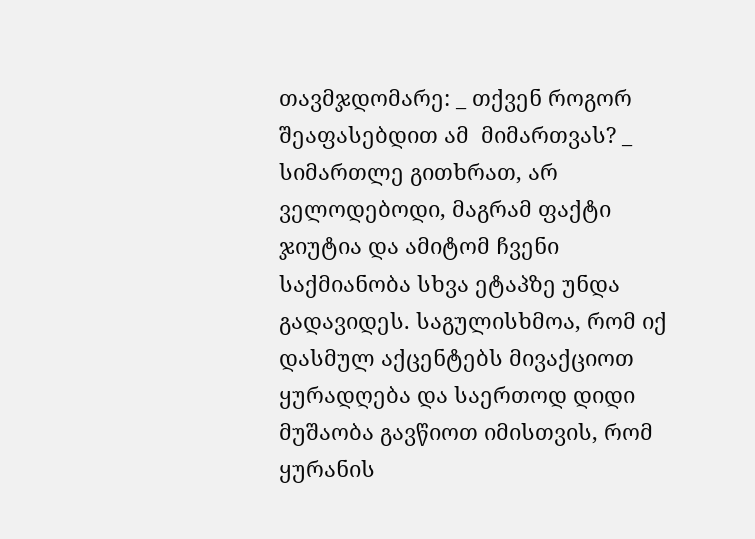თავმჯდომარე: _ თქვენ როგორ შეაფასებდით ამ  მიმართვას? _ სიმართლე გითხრათ, არ ველოდებოდი, მაგრამ ფაქტი ჯიუტია და ამიტომ ჩვენი საქმიანობა სხვა ეტაპზე უნდა გადავიდეს. საგულისხმოა, რომ იქ დასმულ აქცენტებს მივაქციოთ ყურადღება და საერთოდ დიდი მუშაობა გავწიოთ იმისთვის, რომ ყურანის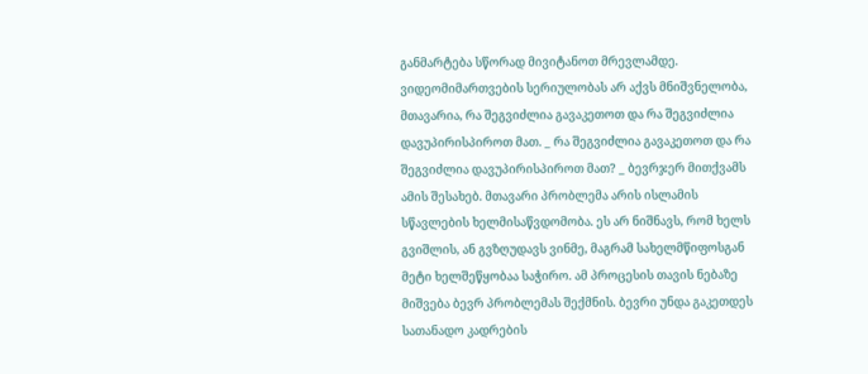განმარტება სწორად მივიტანოთ მრევლამდე. ვიდეომიმართვების სერიულობას არ აქვს მნიშვნელობა, მთავარია, რა შეგვიძლია გავაკეთოთ და რა შეგვიძლია დავუპირისპიროთ მათ. _ რა შეგვიძლია გავაკეთოთ და რა შეგვიძლია დავუპირისპიროთ მათ? _ ბევრჯერ მითქვამს ამის შესახებ. მთავარი პრობლემა არის ისლამის სწავლების ხელმისაწვდომობა. ეს არ ნიშნავს, რომ ხელს გვიშლის, ან გვზღუდავს ვინმე, მაგრამ სახელმწიფოსგან მეტი ხელშეწყობაა საჭირო. ამ პროცესის თავის ნებაზე მიშვება ბევრ პრობლემას შექმნის. ბევრი უნდა გაკეთდეს სათანადო კადრების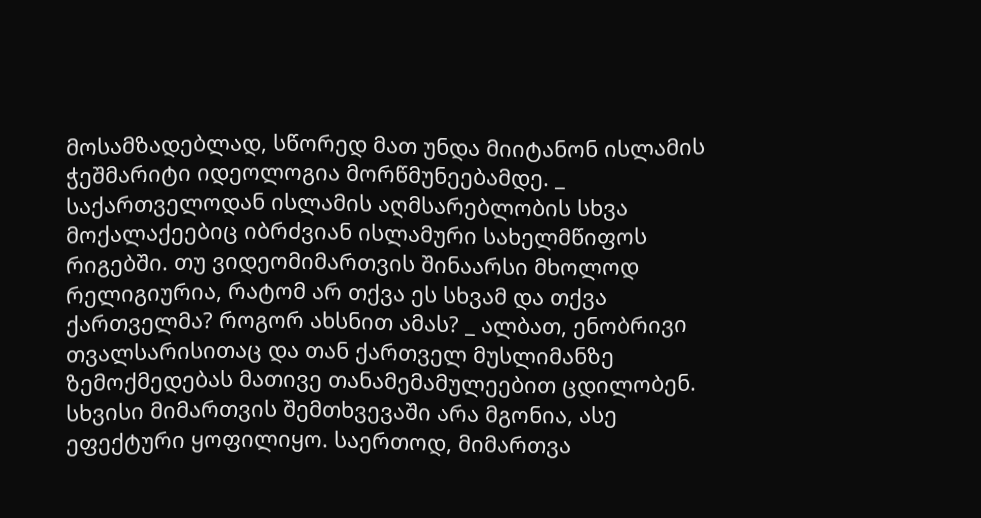მოსამზადებლად, სწორედ მათ უნდა მიიტანონ ისლამის ჭეშმარიტი იდეოლოგია მორწმუნეებამდე. _ საქართველოდან ისლამის აღმსარებლობის სხვა მოქალაქეებიც იბრძვიან ისლამური სახელმწიფოს რიგებში. თუ ვიდეომიმართვის შინაარსი მხოლოდ რელიგიურია, რატომ არ თქვა ეს სხვამ და თქვა ქართველმა? როგორ ახსნით ამას? _ ალბათ, ენობრივი თვალსარისითაც და თან ქართველ მუსლიმანზე ზემოქმედებას მათივე თანამემამულეებით ცდილობენ. სხვისი მიმართვის შემთხვევაში არა მგონია, ასე ეფექტური ყოფილიყო. საერთოდ, მიმართვა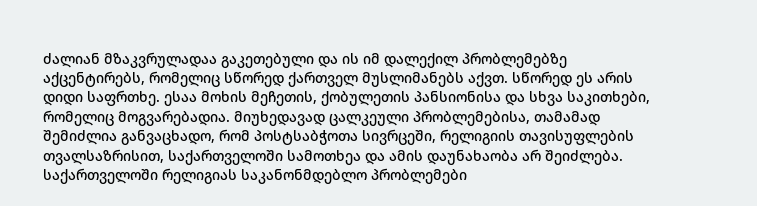ძალიან მზაკვრულადაა გაკეთებული და ის იმ დალექილ პრობლემებზე აქცენტირებს, რომელიც სწორედ ქართველ მუსლიმანებს აქვთ. სწორედ ეს არის დიდი საფრთხე. ესაა მოხის მეჩეთის, ქობულეთის პანსიონისა და სხვა საკითხები, რომელიც მოგვარებადია. მიუხედავად ცალკეული პრობლემებისა, თამამად შემიძლია განვაცხადო, რომ პოსტსაბჭოთა სივრცეში, რელიგიის თავისუფლების თვალსაზრისით, საქართველოში სამოთხეა და ამის დაუნახაობა არ შეიძლება. საქართველოში რელიგიას საკანონმდებლო პრობლემები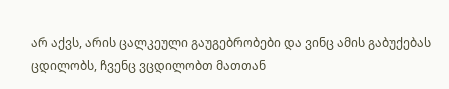არ აქვს, არის ცალკეული გაუგებრობები და ვინც ამის გაბუქებას ცდილობს, ჩვენც ვცდილობთ მათთან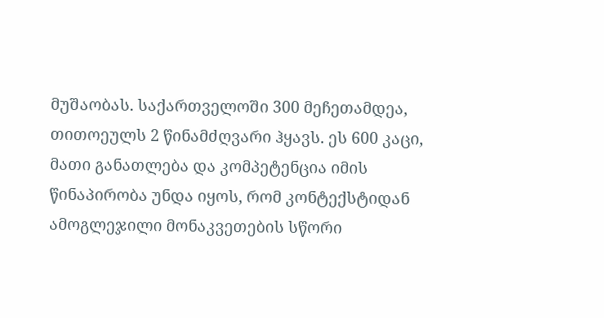მუშაობას. საქართველოში 300 მეჩეთამდეა, თითოეულს 2 წინამძღვარი ჰყავს. ეს 600 კაცი, მათი განათლება და კომპეტენცია იმის წინაპირობა უნდა იყოს, რომ კონტექსტიდან ამოგლეჯილი მონაკვეთების სწორი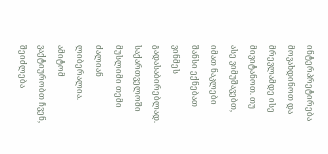ინტერპრეტირება მოვახდინოთ და მრევლამდე ისე მივიტანოთ. თუ ასე ვიმუშავებთ, იმათ ნაკლები შანსი ექნებათ ვინმეს გადასაბირებლად. საქართველოში მუსლიმი თემი ძალიან ლიბერალია. ამიტომ ვაქტიურობთ ჩვენ, შეიძლება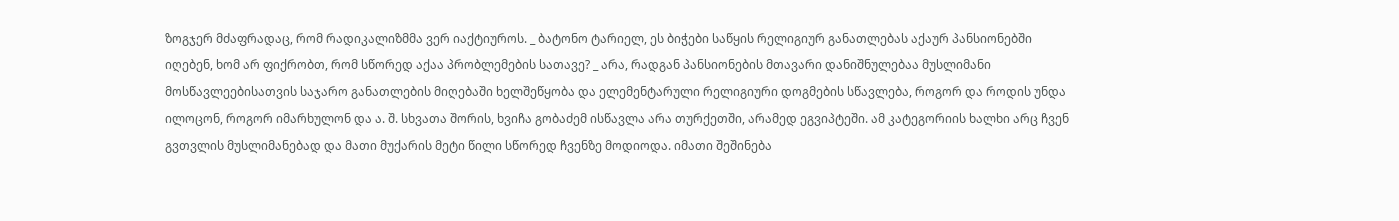ზოგჯერ მძაფრადაც, რომ რადიკალიზმმა ვერ იაქტიუროს. _ ბატონო ტარიელ, ეს ბიჭები საწყის რელიგიურ განათლებას აქაურ პანსიონებში იღებენ, ხომ არ ფიქრობთ, რომ სწორედ აქაა პრობლემების სათავე? _ არა, რადგან პანსიონების მთავარი დანიშნულებაა მუსლიმანი მოსწავლეებისათვის საჯარო განათლების მიღებაში ხელშეწყობა და ელემენტარული რელიგიური დოგმების სწავლება, როგორ და როდის უნდა ილოცონ, როგორ იმარხულონ და ა. შ. სხვათა შორის, ხვიჩა გობაძემ ისწავლა არა თურქეთში, არამედ ეგვიპტეში. ამ კატეგორიის ხალხი არც ჩვენ გვთვლის მუსლიმანებად და მათი მუქარის მეტი წილი სწორედ ჩვენზე მოდიოდა. იმათი შეშინება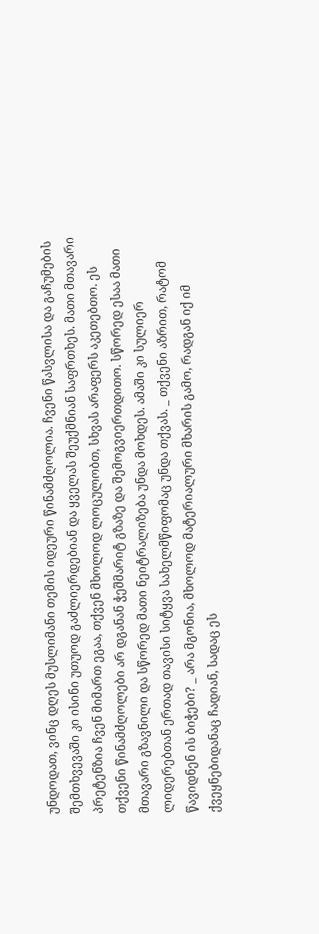უნდოდათ, ვინც დღეს მუსლიმანი თემის იდეური წინამძღოლია. ჩვენი წასვლისა და გაჩუმების შემთხვევაში კი ისინი უთუოდ გაძლიერდებიან და ყველას შეუქმნიან საფრთხეს. მათი მთავარი პრეტენზია ჩვენ მიმართ ეგაა, თქვენ მხოლოდ ლოცულობთ, სხვას არაფერს აკეთებთო. ეს თქვენი წინამძღოლები არ დგანან ჭეშმარიტ გზაზე და შემოგვიერთდითო. სწორედ ესაა მათი მთავარი გზავნილი და სწორედ მათი ნეიტრალიზება უნდა მოხდეს. ამაში კი სულიერ ლიდერებთან ერთად თავისი სიტყვა სახელმწიფომაც უნდა თქვას. _ თქვენი აზრით, რატომ წავიდნენ ის ბიჭები? _ არა მგონია, მხოლოდ მატერიალური მხარის გამო, რადგან იქ იმ ქვეყნებიდანაც ჩადიან, სადაც ეს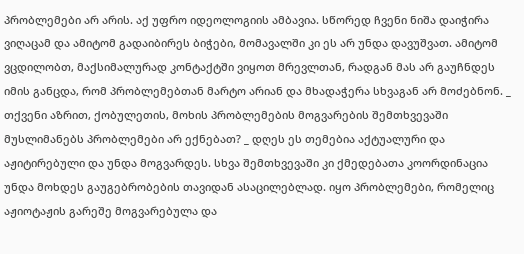პრობლემები არ არის. აქ უფრო იდეოლოგიის ამბავია. სწორედ ჩვენი ნიშა დაიჭირა ვიღაცამ და ამიტომ გადაიბირეს ბიჭები, მომავალში კი ეს არ უნდა დავუშვათ. ამიტომ ვცდილობთ, მაქსიმალურად კონტაქტში ვიყოთ მრევლთან, რადგან მას არ გაუჩნდეს იმის განცდა, რომ პრობლემებთან მარტო არიან და მხადაჭერა სხვაგან არ მოძებნონ. _ თქვენი აზრით, ქობულეთის, მოხის პრობლემების მოგვარების შემთხვევაში მუსლიმანებს პრობლემები არ ექნებათ? _ დღეს ეს თემებია აქტუალური და აჟიტირებული და უნდა მოგვარდეს. სხვა შემთხვევაში კი ქმედებათა კოორდინაცია უნდა მოხდეს გაუგებრობების თავიდან ასაცილებლად. იყო პრობლემები, რომელიც აჟიოტაჟის გარეშე მოგვარებულა და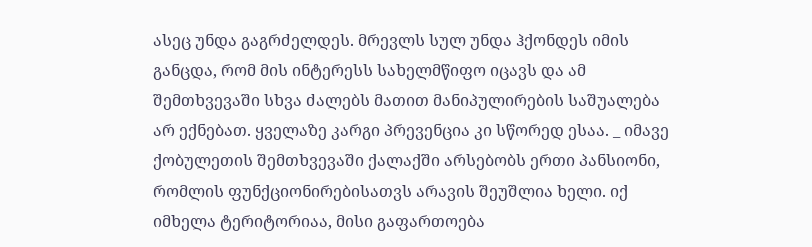ასეც უნდა გაგრძელდეს. მრევლს სულ უნდა ჰქონდეს იმის განცდა, რომ მის ინტერესს სახელმწიფო იცავს და ამ შემთხვევაში სხვა ძალებს მათით მანიპულირების საშუალება არ ექნებათ. ყველაზე კარგი პრევენცია კი სწორედ ესაა. _ იმავე ქობულეთის შემთხვევაში ქალაქში არსებობს ერთი პანსიონი, რომლის ფუნქციონირებისათვს არავის შეუშლია ხელი. იქ იმხელა ტერიტორიაა, მისი გაფართოება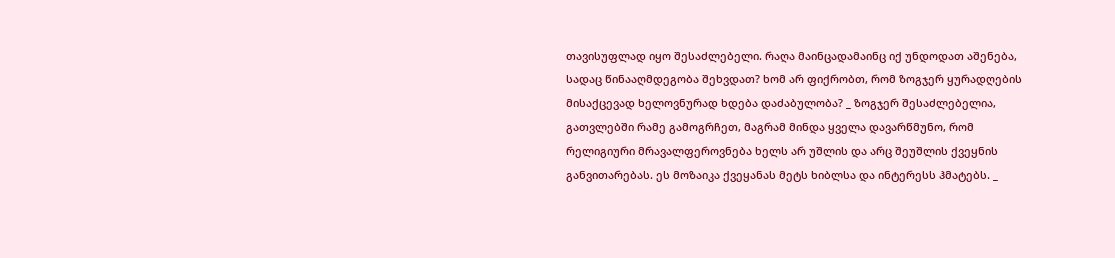თავისუფლად იყო შესაძლებელი. რაღა მაინცადამაინც იქ უნდოდათ აშენება, სადაც წინააღმდეგობა შეხვდათ? ხომ არ ფიქრობთ, რომ ზოგჯერ ყურადღების მისაქცევად ხელოვნურად ხდება დაძაბულობა? _ ზოგჯერ შესაძლებელია, გათვლებში რამე გამოგრჩეთ, მაგრამ მინდა ყველა დავარწმუნო, რომ რელიგიური მრავალფეროვნება ხელს არ უშლის და არც შეუშლის ქვეყნის განვითარებას. ეს მოზაიკა ქვეყანას მეტს ხიბლსა და ინტერესს ჰმატებს. _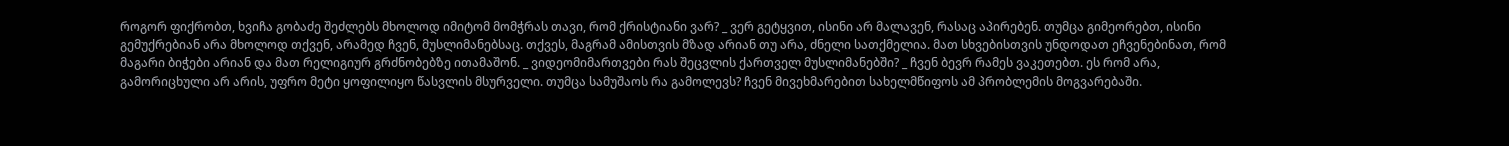როგორ ფიქრობთ, ხვიჩა გობაძე შეძლებს მხოლოდ იმიტომ მომჭრას თავი, რომ ქრისტიანი ვარ? _ ვერ გეტყვით, ისინი არ მალავენ, რასაც აპირებენ. თუმცა გიმეორებთ, ისინი გემუქრებიან არა მხოლოდ თქვენ, არამედ ჩვენ, მუსლიმანებსაც. თქვეს, მაგრამ ამისთვის მზად არიან თუ არა, ძნელი სათქმელია. მათ სხვებისთვის უნდოდათ ეჩვენებინათ, რომ მაგარი ბიჭები არიან და მათ რელიგიურ გრძნობებზე ითამაშონ. _ ვიდეომიმართვები რას შეცვლის ქართველ მუსლიმანებში? _ ჩვენ ბევრ რამეს ვაკეთებთ. ეს რომ არა, გამორიცხული არ არის, უფრო მეტი ყოფილიყო წასვლის მსურველი. თუმცა სამუშაოს რა გამოლევს? ჩვენ მივეხმარებით სახელმწიფოს ამ პრობლემის მოგვარებაში.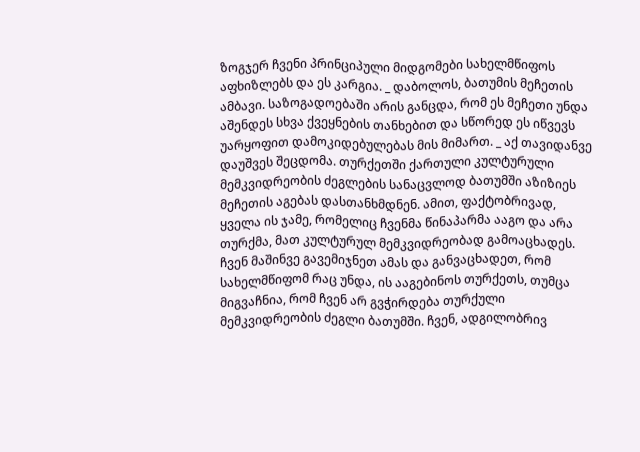ზოგჯერ ჩვენი პრინციპული მიდგომები სახელმწიფოს აფხიზლებს და ეს კარგია. _ დაბოლოს, ბათუმის მეჩეთის ამბავი. საზოგადოებაში არის განცდა, რომ ეს მეჩეთი უნდა აშენდეს სხვა ქვეყნების თანხებით და სწორედ ეს იწვევს უარყოფით დამოკიდებულებას მის მიმართ. _ აქ თავიდანვე დაუშვეს შეცდომა. თურქეთში ქართული კულტურული მემკვიდრეობის ძეგლების სანაცვლოდ ბათუმში აზიზიეს მეჩეთის აგებას დასთანხმდნენ. ამით, ფაქტობრივად, ყველა ის ჯამე, რომელიც ჩვენმა წინაპარმა ააგო და არა თურქმა, მათ კულტურულ მემკვიდრეობად გამოაცხადეს. ჩვენ მაშინვე გავემიჯნეთ ამას და განვაცხადეთ, რომ სახელმწიფომ რაც უნდა, ის ააგებინოს თურქეთს, თუმცა მიგვაჩნია, რომ ჩვენ არ გვჭირდება თურქული მემკვიდრეობის ძეგლი ბათუმში. ჩვენ, ადგილობრივ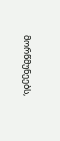მორწმუნეებს,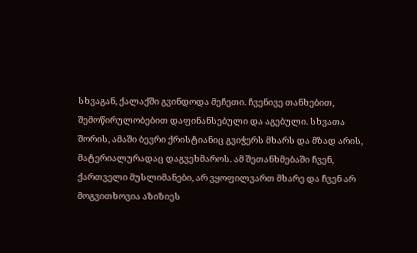სხვაგან, ქალაქში გვინდოდა მეჩეთი. ჩვენივე თანხებით, შემოწირულობებით დაფინანსებული და აგებული. სხვათა შორის, ამაში ბევრი ქრისტიანიც გვიჭერს მხარს და მზად არის, მატერიალურადაც დაგვეხმაროს. ამ შეთანხმებაში ჩვენ, ქართველი მუსლიმანები, არ ვყოფილვართ მხარე და ჩვენ არ მოგვითხოვია აზიზიეს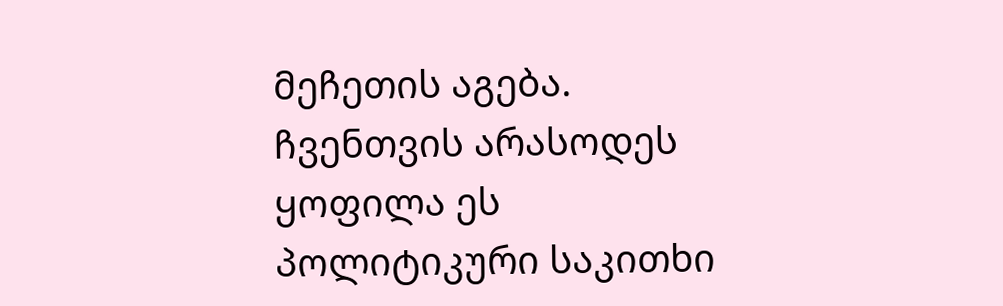მეჩეთის აგება. ჩვენთვის არასოდეს ყოფილა ეს პოლიტიკური საკითხი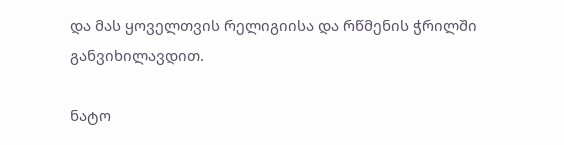და მას ყოველთვის რელიგიისა და რწმენის ჭრილში განვიხილავდით.

ნატო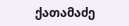ქათამაძე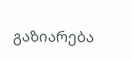გაზიარება